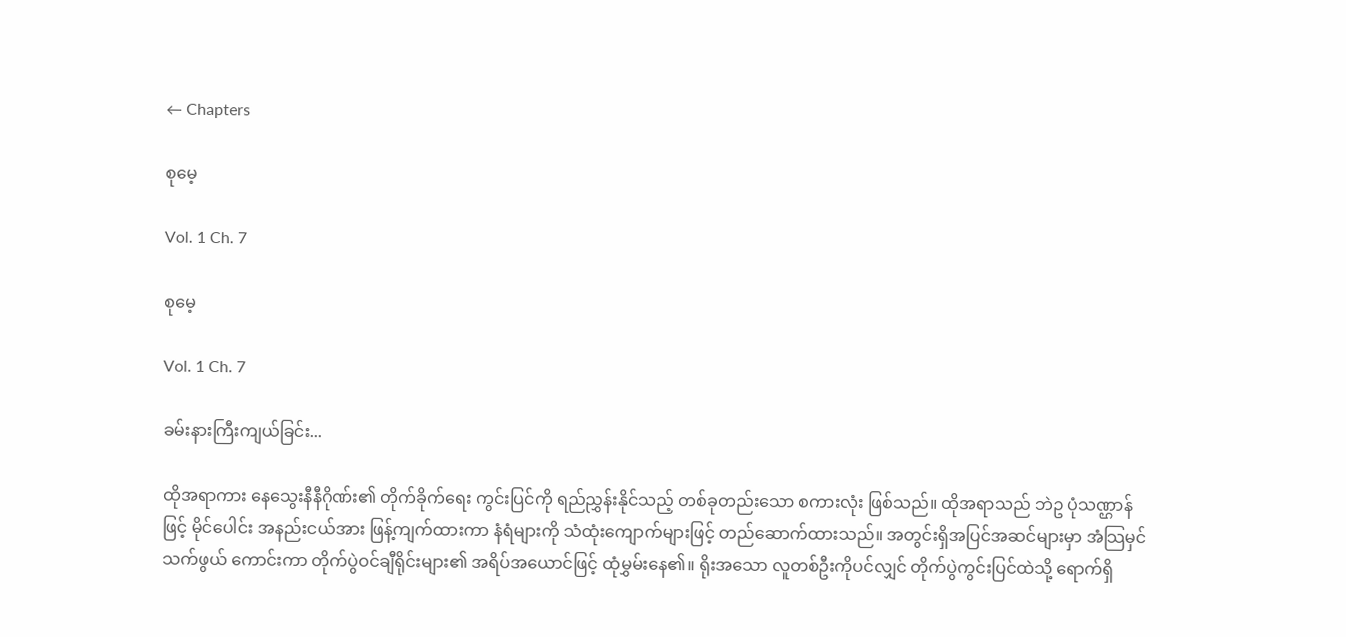← Chapters

စုမေ့

Vol. 1 Ch. 7

စုမေ့

Vol. 1 Ch. 7

ခမ်းနားကြီးကျယ်ခြင်း...

ထိုအရာကား နေသွေးနီနီဂိုဏ်း၏ တိုက်ခိုက်ရေး ကွင်းပြင်ကို ရည်ညွှန်းနိုင်သည့် တစ်ခုတည်းသော စကားလုံး ဖြစ်သည်။ ထိုအရာသည် ဘဲဥ ပုံသဏ္ဌာန်ဖြင့် မိုင်ပေါင်း အနည်းငယ်အား ဖြန့်ကျက်ထားကာ နံရံများကို သံထုံးကျောက်များဖြင့် တည်ဆောက်ထားသည်။ အတွင်းရှိအပြင်အဆင်များမှာ အံသြမှင်သက်ဖွယ် ကောင်းကာ တိုက်ပွဲဝင်ချီရိုင်းများ၏ အရိပ်အယောင်ဖြင့် ထုံမွှမ်းနေ၏။ ရိုးအသော လူတစ်ဦးကိုပင်လျှင် တိုက်ပွဲကွင်းပြင်ထဲသို့ ရောက်ရှိ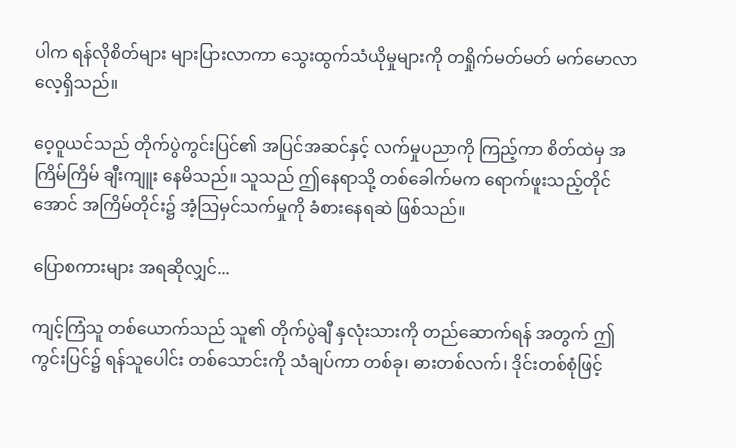ပါက ရန်လိုစိတ်များ များပြားလာကာ သွေးထွက်သံယိုမှုများကို တရှိုက်မတ်မတ် မက်မောလာလေ့ရှိသည်။

ဝေ့ဝူယင်သည် တိုက်ပွဲကွင်းပြင်၏ အပြင်အဆင်နှင့် လက်မှုပညာကို ကြည့်ကာ စိတ်ထဲမှ အကြိမ်ကြိမ် ချီးကျူး နေမိသည်။ သူသည် ဤနေရာသို့ တစ်ခေါက်မက ရောက်ဖူးသည့်တိုင်အောင် အကြိမ်တိုင်း၌ အံ့သြမှင်သက်မှုကို ခံစားနေရဆဲ ဖြစ်သည်။

ပြောစကားများ အရဆိုလျှင်...

ကျင့်ကြံသူ တစ်ယောက်သည် သူ၏ တိုက်ပွဲချီ နှလုံးသားကို တည်ဆောက်ရန် အတွက် ဤကွင်းပြင်၌ ရန်သူပေါင်း တစ်သောင်းကို သံချပ်ကာ တစ်ခု၊ ဓားတစ်လက်၊ ဒိုင်းတစ်စုံဖြင့်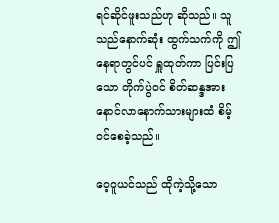ရင်ဆိုင်ဖူးသည်ဟု ဆိုသည်။ သူသည်နောက်ဆုံး ထွက်သက်ကို ဤနေရာတွင်ပင် ရှူထုတ်ကာ ပြင်းပြသော တိုက်ပွဲဝင် စိတ်ဆန္ဒအား နောင်လာနောက်သားများထံ စိမ့်ဝင်စေခဲ့သည်။

ဝေ့ဝူယင်သည် ထိုကဲ့သို့သော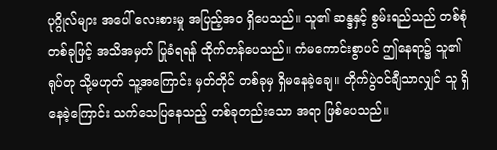ပုဂ္ဂိုလ်များ အပေါ် လေးစားမှု အပြည့်အဝ ရှိပေသည်။ သူ၏ ဆန္ဒနှင့် စွမ်းရည်သည် တစ်စုံတစ်ခုဖြင့် အသိအမှတ် ပြုခံရရန် ထိုက်တန်ပေသည်။ ကံမကောင်းစွာပင် ဤနေရာ၌ သူ၏ ရုပ်တု သို့မဟုတ် သူ့အကြောင်း မှတ်တိုင် တစ်ခုမှ ရှိမနေခဲ့ချေ။ တိုက်ပွဲဝင်ချီသာလျှင် သူ ရှိနေခဲ့ကြောင်း သက်သေပြနေသည့် တစ်ခုတည်းသော အရာ ဖြစ်ပေသည်။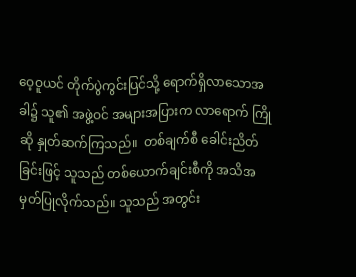ဝေ့ဝူယင် တိုက်ပွဲကွင်းပြင်သို့ ရောက်ရှိလာသောအခါ၌ သူ၏ အဖွဲ့ဝင် အများအပြားက လာရောက် ကြိုဆို နှုတ်ဆက်ကြသည်။  တစ်ချက်စီ ခေါင်းညိတ်ခြင်းဖြင့် သူသည် တစ်ယောက်ချင်းစီကို အသိအမှတ်ပြုလိုက်သည်။ သူသည် အတွင်း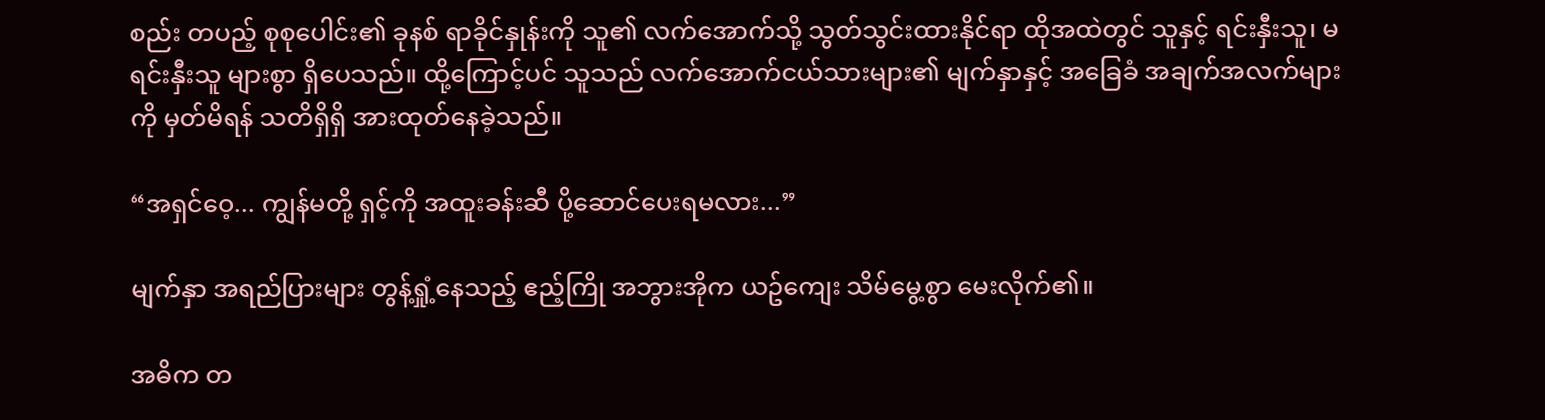စည်း တပည့် စုစုပေါင်း၏ ခုနစ် ရာခိုင်နှုန်းကို သူ၏ လက်အောက်သို့ သွတ်သွင်းထားနိုင်ရာ ထိုအထဲတွင် သူနှင့် ရင်းနှီးသူ၊ မရင်းနှီးသူ များစွာ ရှိပေသည်။ ထို့ကြောင့်ပင် သူသည် လက်အောက်ငယ်သားများ၏ မျက်နှာနှင့် အခြေခံ အချက်အလက်များကို မှတ်မိရန် သတိရှိရှိ အားထုတ်နေခဲ့သည်။

“အရှင်ဝေ့... ကျွန်မတို့ ရှင့်ကို အထူးခန်းဆီ ပို့ဆောင်ပေးရမလား...”

မျက်နှာ အရည်ပြားများ တွန့်ရှုံ့နေသည့် ဧည့်ကြို အဘွားအိုက ယဥ်ကျေး သိမ်မွေ့စွာ မေးလိုက်၏။

အဓိက တ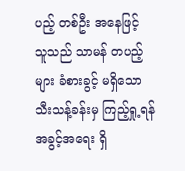ပည့် တစ်ဦး အနေဖြင့် သူသည် သာမန် တပည့်များ ခံစားခွင့် မရှိသော သီးသန့်ခန်းမှ ကြည့်ရှု့ရန် အခွင့်အရေး ရှိ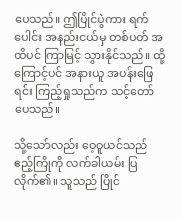ပေသည်။ ဤပြိုင်ပွဲကား ရက်ပေါင်း အနည်းငယ်မှ တစ်ပတ် အထိပင် ကြာမြင့် သွားနိုင်သည်။ ထို့ကြောင့်ပင် အနားယူ အပန်းဖြေရင်း ကြည့်ရှုသည်က သင့်တော်ပေသည်။

သို့သော်လည်း ‌ဝေ့ဝူယင်သည် ဧည့်ကြိုကို လက်ခါယမ်း ပြလိုက်၏။ သူသည် ပြိုင်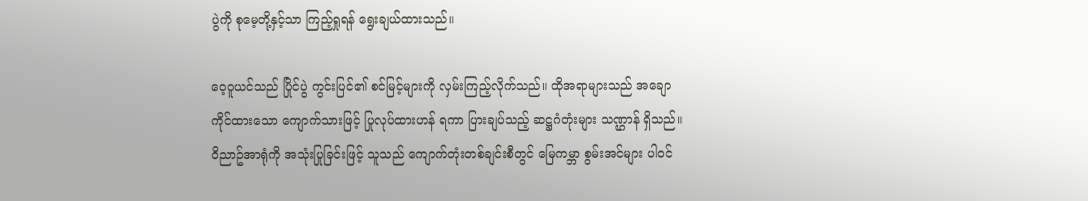ပွဲကို စုမေ့တို့နှင့်သာ ကြည့်ရှုရန် ရွေးချယ်ထားသည်။

ဝေ့ဝူယင်သည် ပြိုင်ပွဲ ကွင်းပြင်၏ စင်မြင့်များကို လှမ်းကြည့်လိုက်သည်။ ထိုအရာများသည် အချောကိုင်ထားသော ကျောက်သားဖြင့် ပြုလုပ်ထားဟန် ရကာ ပြားချပ်သည့် ဆဋ္ဌဂံတုံးများ သဏ္ဌာန် ရှိသည်။ ဝိညာဥ်အာရုံကို အသုံးပြုခြင်းဖြင့် သူသည် ကျောက်တုံးတစ်ချင်းစီတွင် မြေကမ္ဘာ စွမ်းအင်များ ပါဝင်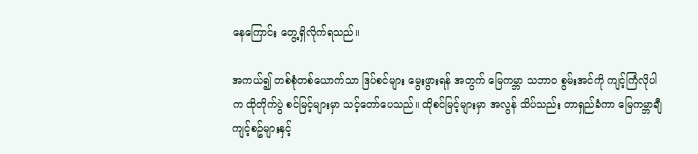နေကြောင်း တွေ့ရှိလိုက်ရသည်။

အကယ်၍ တစ်စုံတစ်ယောက်သာ ဒြပ်စင်များ မွေးဖွားရန် အတွက် မြေကမ္ဘာ သဘာဝ စွမ်းအင်ကို ကျင့်ကြံလိုပါက ထိုတိုက်ပွဲ စင်မြင့်များမှာ သင့်တော်ပေသည်။ ထိုစင်မြင့်များမှာ အလွန် သိပ်သည်း တာရှည်ခံကာ မြေကမ္ဘာချီ ကျင့်စဥ်များနှင့်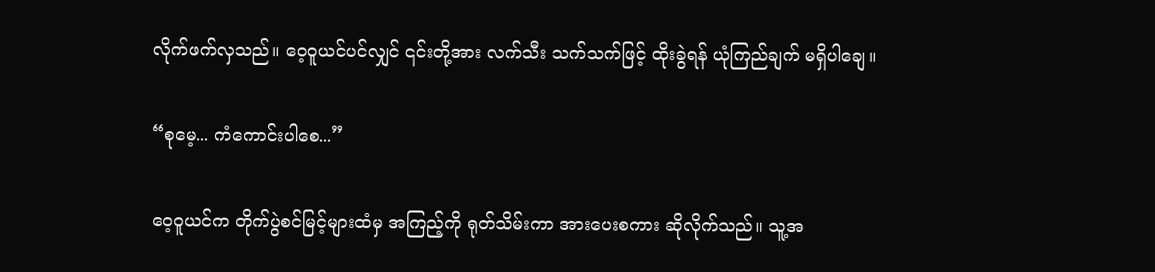လိုက်ဖက်လှသည်။ ဝေ့ဝူယင်ပင်လျှင် ၎င်းတို့အား လက်သီး သက်သက်ဖြင့် ထိုးခွဲရန် ယုံကြည်ချက် မရှိပါချေ။

“စုမေ့... ကံကောင်းပါစေ...”

ဝေ့ဝူယင်က တိုက်ပွဲစင်မြင့်များထံမှ အကြည့်ကို ရုတ်သိမ်းကာ အားပေးစကား ဆိုလိုက်သည်။ သူ့အ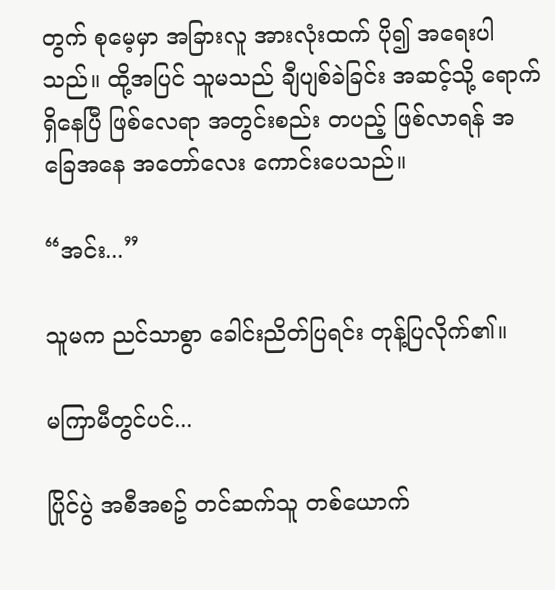တွက် စုမေ့မှာ အခြားလူ အားလုံးထက် ပို၍ အရေးပါသည်။ ထို့အပြင် သူမသည် ချီပျစ်ခဲခြင်း အဆင့်သို့ ရောက်ရှိနေပြီ ဖြစ်လေရာ အတွင်းစည်း တပည့် ဖြစ်လာရန် အခြေအနေ အတော်လေး ကောင်းပေသည်။

“အင်း...”

သူမက ညင်သာစွာ ခေါင်းညိတ်ပြရင်း တုန့်ပြလိုက်၏။

မကြာမီတွင်ပင်...

ပြိုင်ပွဲ အစီအစဥ် တင်ဆက်သူ တစ်ယောက်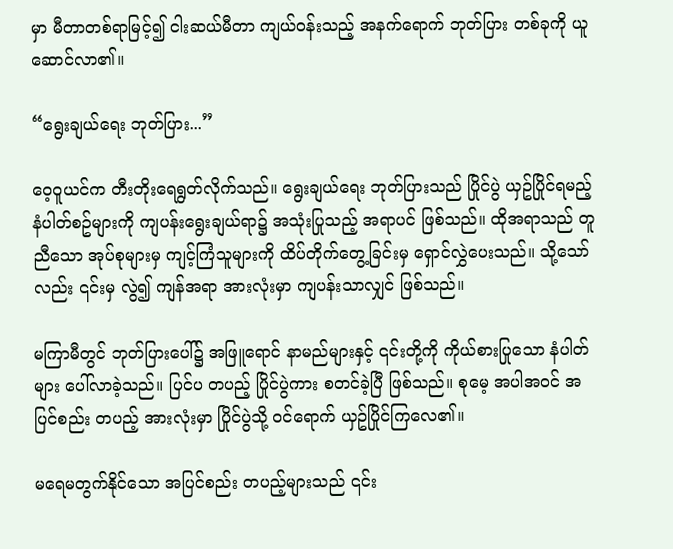မှာ မီတာတစ်ရာမြင့်၍ ငါးဆယ်မီတာ ကျယ်ဝန်းသည့် အနက်ရောက် ဘုတ်ပြား တစ်ခုကို ယူဆောင်လာ၏။

“ရွေးချယ်ရေး ဘုတ်ပြား...”

ဝေ့ဝူယင်က တီးတိုးရေရွတ်လိုက်သည်။ ရွေးချယ်ရေး ဘုတ်ပြားသည် ပြိုင်ပွဲ ယှဥ်ပြိုင်ရမည့် နံပါတ်စဥ်များကို ကျပန်းရွေးချယ်ရာ၌ အသုံးပြုသည့် အရာပင် ဖြစ်သည်။ ထိုအရာသည် တူညီသော အုပ်စုများမှ ကျင့်ကြံသူများကို ထိပ်တိုက်တွေ့ခြင်းမှ ရှောင်လွှဲပေးသည်။ သို့သော်လည်း ၎င်းမှ လွဲ၍ ကျန်အရာ အားလုံးမှာ ကျပန်းသာလျှင် ဖြစ်သည်။

မကြာမီတွင် ဘုတ်ပြားပေါ်၌ အဖြူရောင် နာမည်များနှင့် ၎င်းတို့ကို ကိုယ်စားပြုသော နံပါတ်များ ပေါ်လာခဲ့သည်။ ပြင်ပ တပည့် ပြိုင်ပွဲကား စတင်ခဲ့ပြီ ဖြစ်သည်။ စုမေ့ အပါအဝင် အပြင်စည်း တပည့် အားလုံးမှာ ပြိုင်ပွဲသို့ ဝင်ရောက် ယှဥ်ပြိုင်ကြလေ၏။

မရေမတွက်နိုင်သော အပြင်စည်း တပည့်များသည် ၎င်း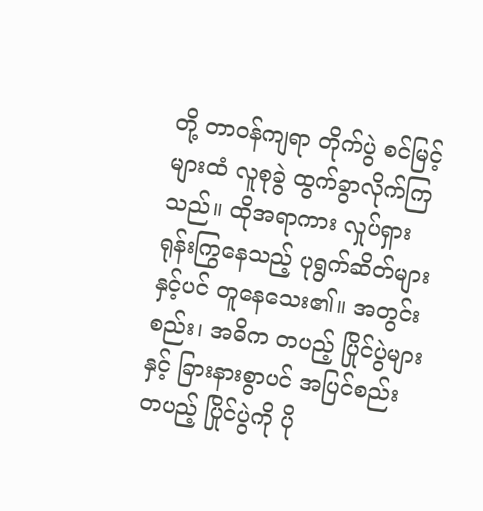တို့ တာဝန်ကျရာ တိုက်ပွဲ စင်မြင့်များထံ လူစုခွဲ ထွက်ခွာလိုက်ကြသည်။ ထိုအရာကား လှုပ်ရှားရုန်းကြွနေသည့် ပုရွက်ဆိတ်များနှင့်ပင် တူနေသေး၏။ အတွင်းစည်း၊ အဓိက တပည့် ပြိုင်ပွဲများနှင့် ခြားနားစွာပင် အပြင်စည်း တပည့် ပြိုင်ပွဲကို ပို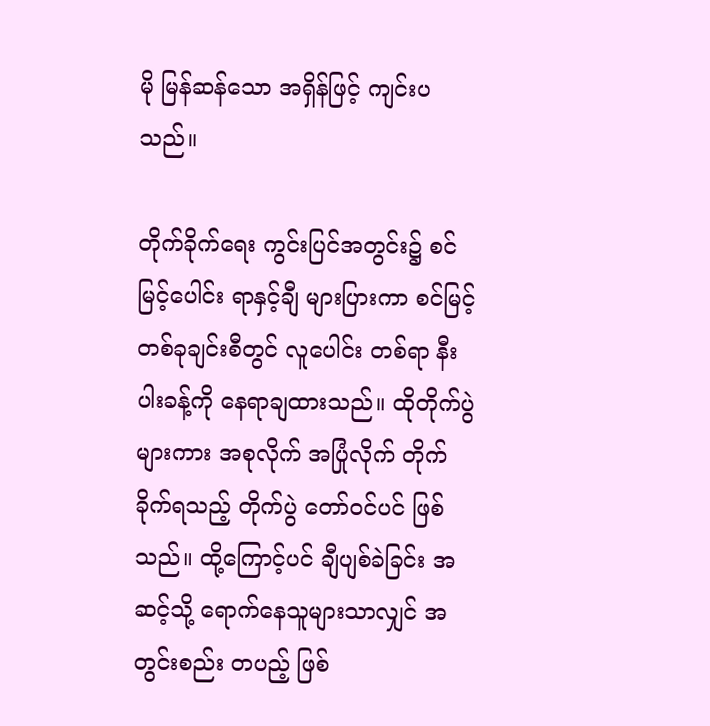မို မြန်ဆန်သော အရှိန်ဖြင့် ကျင်းပသည်။

တိုက်ခိုက်ရေး ကွင်းပြင်အတွင်း၌ စင်မြင့်ပေါင်း ရာနှင့်ချီ များပြားကာ စင်မြင့်တစ်ခုချင်းစီတွင် လူပေါင်း တစ်ရာ နီးပါးခန့်ကို နေရာချထားသည်။ ထိုတိုက်ပွဲများကား အစုလိုက် အပြုံလိုက် တိုက်ခိုက်ရသည့် တိုက်ပွဲ တော်ဝင်ပင် ဖြစ်သည်။ ထို့ကြောင့်ပင် ချီပျစ်ခဲခြင်း အဆင့်သို့ ရောက်နေသူများသာလျှင် အတွင်းစည်း တပည့် ဖြစ်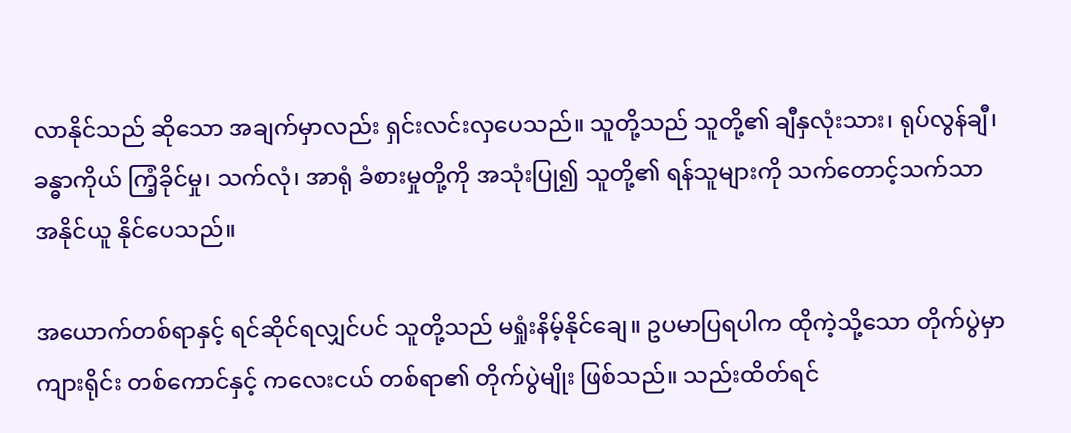လာနိုင်သည် ဆိုသော အချက်မှာလည်း ရှင်းလင်းလှပေသည်။ သူတို့သည် သူတို့၏ ချီနှလုံးသား၊ ရုပ်လွန်ချီ၊ ခန္ဓာကိုယ် ကြံ့ခိုင်မှု၊ သက်လုံ၊ အာရုံ ခံစားမှုတို့ကို အသုံးပြု၍ သူတို့၏ ရန်သူများကို သက်တောင့်သက်သာ အနိုင်ယူ နိုင်ပေသည်။

အယောက်တစ်ရာနှင့် ရင်ဆိုင်ရလျှင်ပင် သူတို့သည် မရှုံးနိမ့်နိုင်ချေ။ ဥပမာပြရပါက ထိုကဲ့သို့သော တိုက်ပွဲမှာ ကျားရိုင်း တစ်‌‌ကောင်နှင့် ကလေးငယ် တစ်ရာ၏ တိုက်ပွဲမျိုး ဖြစ်သည်။ သည်းထိတ်ရင်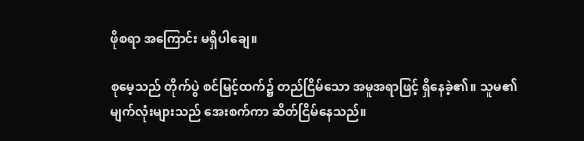ဖိုစရာ အကြောင်း မရှိပါချေ။

စုမေ့သည် တိုက်ပွဲ စင်မြင့်ထက်၌ တည်ငြိမ်သော အမူအရာဖြင့် ရှိနေခဲ့၏။ သူမ၏ မျက်လုံးများသည် အေးစက်ကာ ဆိတ်ငြိမ်နေသည်။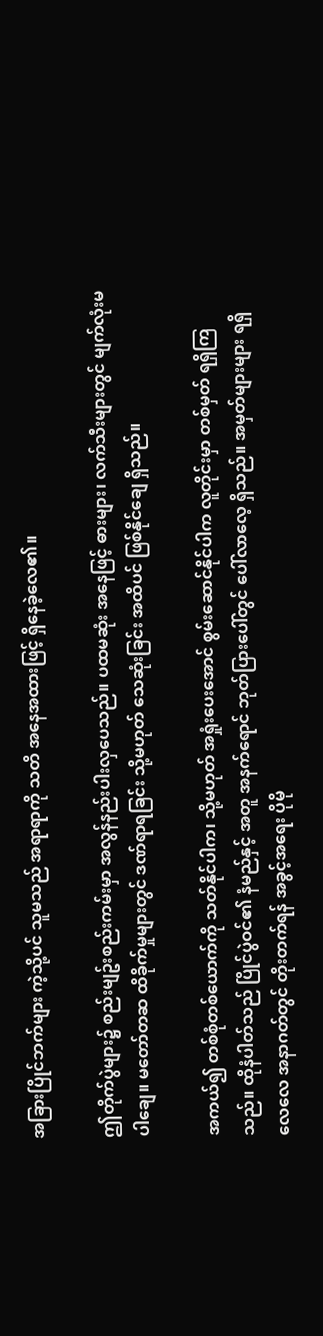အခြားပြိုင်ဘက်များ ကဲ့သို့ပင် သူမသည် အရာရာကို သတိ အနေအထားဖြင့် ရှိနေခဲ့လေ၏။

ဤတိုက်ပွဲများ၌ စည်းမျဥ်းစည်းကမ်းမှာ အလွန်နည်းပါးလှပေသည်။ ပထမဆုံး အနေဖြင့် ဓားများ၊ လက်သီးများတွင် မျက်လုံးမပါချေ။ မတော်တဆ ထိခိုက်မှုများတွင် ဒဏ်ရာရခြင်း သို့မဟုတ် သေဆုံးခြင်း အထိပင် ဖြစ်နိုင်ချေ ရှိသည်။

အကယ်၍ တစ်စုံတစ်ယောက်ကို သတ်နိုင်ပါက၊ သို့မဟုတ် အရှုံးပေးအောင် စွမ်းဆောင်နိုင်ပါက လူတိုင်းမှာ တစ်မှတ် ရရှိကြသည်။ ထိုနံပါတ်သည် ပြိုင်ပွဲဝင်၏ နံမည်နှင့် အတူ အနက်ရောင် ဘုတ်ပြားပေါ်တွင် ပေါ်လာလေ့ ရှိသည်။ အမှတ်များများ ရရှိလေလေ အနာဂတ်တွင် တိုးတက်ရန် အခွင့်အရေး ပိုမို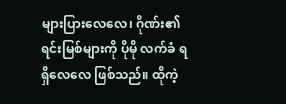များပြားလေလေ၊ ဂိုဏ်း၏ ရင်းမြစ်များကို ပိုမို လက်ခံ ရရှိလေလေ ဖြစ်သည်။ ထိုကဲ့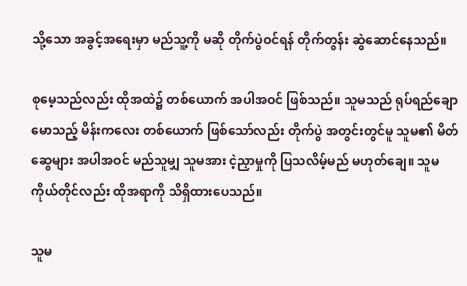သို့သော အခွင့်အရေးမှာ မည်သူ့ကို မဆို တိုက်ပွဲဝင်ရန် တိုက်တွန်း ဆွဲဆောင်နေသည်။

စုမေ့သည်လည်း ထိုအထဲ၌ တစ်ယောက် အပါအဝင် ဖြစ်သည်။ သူမသည် ရုပ်ရည်ချောမောသည့် မိန်းကလေး တစ်ယောက် ဖြစ်သော်လည်း တိုက်ပွဲ အတွင်းတွင်မူ သူမ၏ မိတ်ဆွေများ အပါအဝင် မည်သူမျှ သူမအား ငဲ့ညှာမှုကို ပြသလိမ့်မည် မဟုတ်ချေ။ သူမကိုယ်တိုင်လည်း ထိုအရာကို သိရှိထားပေသည်။

သူမ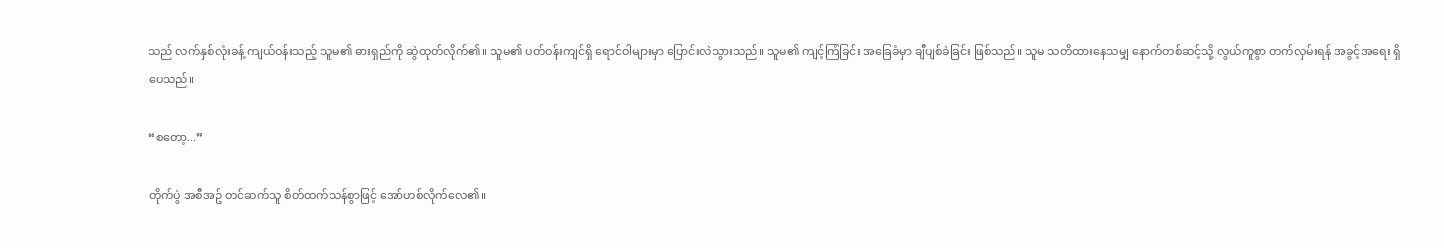သည် လက်နှစ်လုံးခန့် ကျယ်ဝန်းသည့် သူမ၏ ဓားရှည်ကို ဆွဲထုတ်လိုက်၏။ သူမ၏ ပတ်ဝန်းကျင်ရှိ ရောင်ဝါများမှာ ပြောင်းလဲသွားသည်။ သူမ၏ ကျင့်ကြံခြင်း အခြေခံမှာ ချီပျစ်ခဲခြင်း ဖြစ်သည်။ သူမ သတိထားနေသမျှ နောက်တစ်ဆင့်သို့ လွယ်ကူစွာ တက်လှမ်းရန် အခွင့်အရေး ရှိပေသည်။

“စတော့...”

တိုက်ပွဲ အစီအဥ် တင်ဆက်သူ စိတ်ထက်သန်စွာဖြင့် အော်ဟစ်လိုက်လေ၏။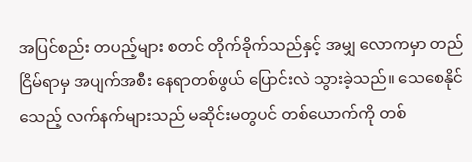အပြင်စည်း တပည့်များ စတင် တိုက်ခိုက်သည်နှင့် အမျှ လောကမှာ တည်ငြိမ်ရာမှ အပျက်အစီး နေရာတစ်ဖွယ် ပြောင်းလဲ သွားခဲ့သည်။ သေစေနိုင်သေည့် လက်နက်များသည် မဆိုင်းမတွပင် တစ်ယောက်ကို တစ်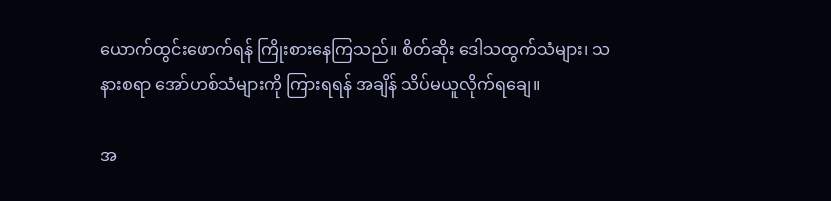ယောက်ထွင်းဖောက်ရန် ကြိုးစားနေကြသည်။ စိတ်ဆိုး ဒေါသထွက်သံများ၊ သနားစရာ အော်ဟစ်သံများကို ကြားရရန် အချိန် သိပ်မယူလိုက်ရချေ။

အ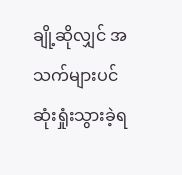ချို့ဆိုလျှင် အသက်များပင် ဆုံးရှုံးသွားခဲ့ရ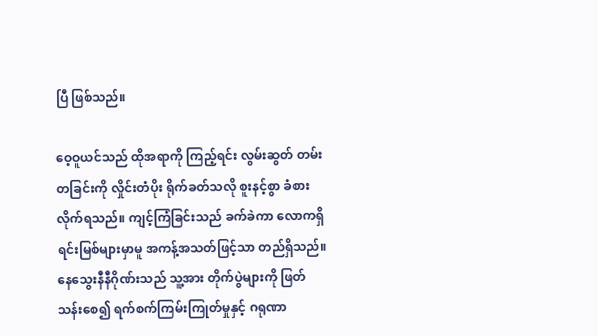ပြီ ဖြစ်သည်။

ဝေ့ဝူယင်သည် ထိုအရာကို ကြည့်ရင်း လွမ်းဆွတ် တမ်းတခြင်းကို လှိုင်းတံပိုး ရိုက်ခတ်သလို စူးနင့်စွာ ခံစားလိုက်ရသည်။ ကျင့်ကြံခြင်းသည် ခက်ခဲကာ လောကရှိ ရင်းမြစ်များမှာမူ အကန့်အသတ်ဖြင့်သာ တည်ရှိသည်။ နေသွေးနီနီဂိုဏ်းသည် သူ့အား တိုက်ပွဲများကို ဖြတ်သန်းစေ၍ ရက်စက်ကြမ်းကြုတ်မှုနှင့် ဂရုဏာ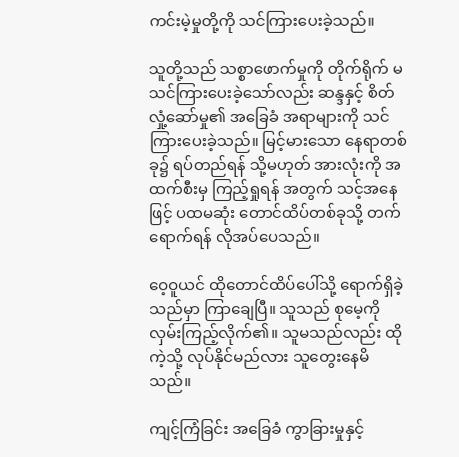ကင်းမဲ့မှုတို့ကို သင်ကြားပေးခဲ့သည်။

သူတို့သည် သစ္စာဖောက်မှုကို တိုက်ရိုက် မသင်ကြားပေးခဲ့သော်လည်း ဆန္ဒနှင့် စိတ်လှုံ့ဆော်မှု၏ အခြေခံ အရာများကို သင်ကြားပေးခဲ့သည်။ မြင့်မားသော နေရာတစ်ခု၌ ရပ်တည်ရန် သို့မဟုတ် အားလုံးကို အထက်စီးမှ ကြည့်ရှုရန် အတွက် သင့်အနေဖြင့် ပထမဆုံး တောင်ထိပ်တစ်ခုသို့ တက်ရောက်ရန် လိုအပ်ပေသည်။

ဝေ့ဝူယင် ထိုတောင်ထိပ်ပေါ်သို့ ရောက်ရှိခဲ့သည်မှာ ကြာချေပြီ။ သူသည် စုမေ့ကို လှမ်းကြည့်လိုက်၏။ သူမသည်လည်း ထိုကဲ့သို့ လုပ်နိုင်မည်လား သူတွေးနေမိသည်။

ကျင့်ကြံခြင်း အခြေခံ ကွာခြားမှုနှင့်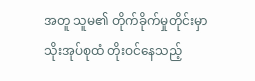အတူ သူမ၏ တိုက်ခိုက်မှုတိုင်းမှာ သိုးအုပ်စုထံ တိုးဝင်နေသည့်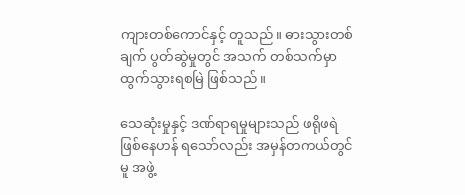ကျားတစ်ကောင်နှင့် တူသည်။ ဓားသွားတစ်ချက် ပွတ်ဆွဲမှုတွင် အသက် တစ်သက်မှာ ထွက်သွားရစမြဲ ဖြစ်သည်။

သေဆုံးမှုနှင့် ဒဏ်ရာရမှုများသည် ဖရိုဖရဲ ဖြစ်နေဟန် ရသော်လည်း အမှန်တကယ်တွင်မူ အဖွဲ့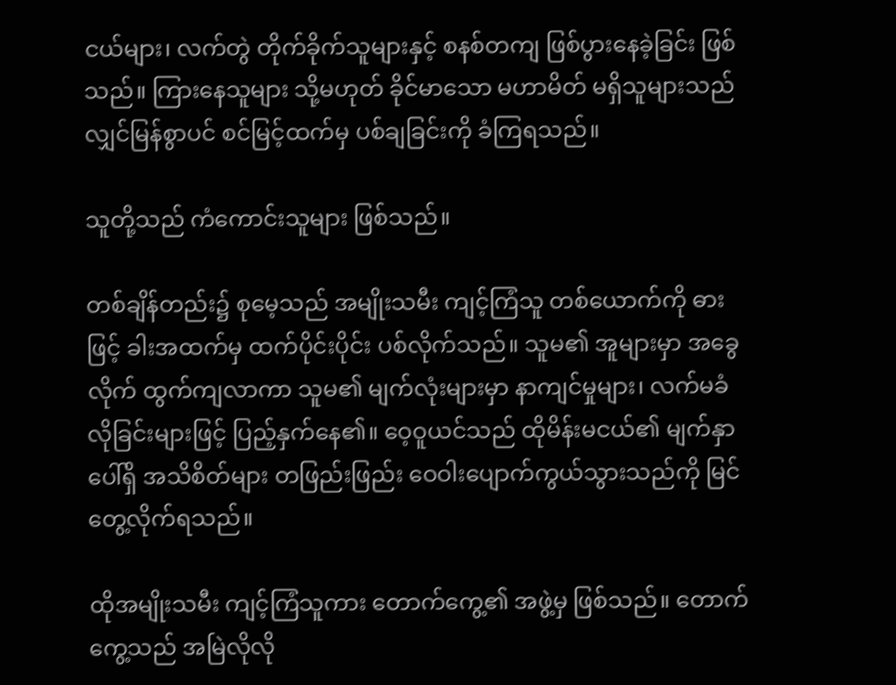ငယ်များ၊ လက်တွဲ တိုက်ခိုက်သူများနှင့် စနစ်တကျ ဖြစ်ပွားနေခဲ့ခြင်း ဖြစ်သည်။ ကြားနေသူများ သို့မဟုတ် ခိုင်မာသော မဟာမိတ် မရှိသူများသည် လျှင်မြန်စွာပင် စင်မြင့်ထက်မှ ပစ်ချခြင်းကို ခံကြရသည်။

သူတို့သည် ကံကောင်းသူများ ဖြစ်သည်။

တစ်ချိန်တည်း၌ စုမေ့သည် အမျိုးသမီး ကျင့်ကြံသူ တစ်ယောက်ကို ဓားဖြင့် ခါးအထက်မှ ထက်ပိုင်းပိုင်း ပစ်လိုက်သည်။ သူမ၏ အူများမှာ အခွေလိုက် ထွက်ကျလာကာ သူမ၏ မျက်လုံးများမှာ နာကျင်မှုများ၊ လက်မခံလိုခြင်းများဖြင့် ပြည့်နှက်နေ၏။ ဝေ့ဝူယင်သည် ထိုမိန်းမငယ်၏ မျက်နှာပေါ်ရှိ အသိစိတ်များ တဖြည်းဖြည်း ဝေဝါးပျောက်ကွယ်သွားသည်ကို မြင်တွေ့လိုက်ရသည်။

ထိုအမျိုးသမီး ကျင့်ကြံသူကား တောက်ကွေ့၏ အဖွဲ့မှ ဖြစ်သည်။ တောက်ကွေ့သည် အမြဲလိုလို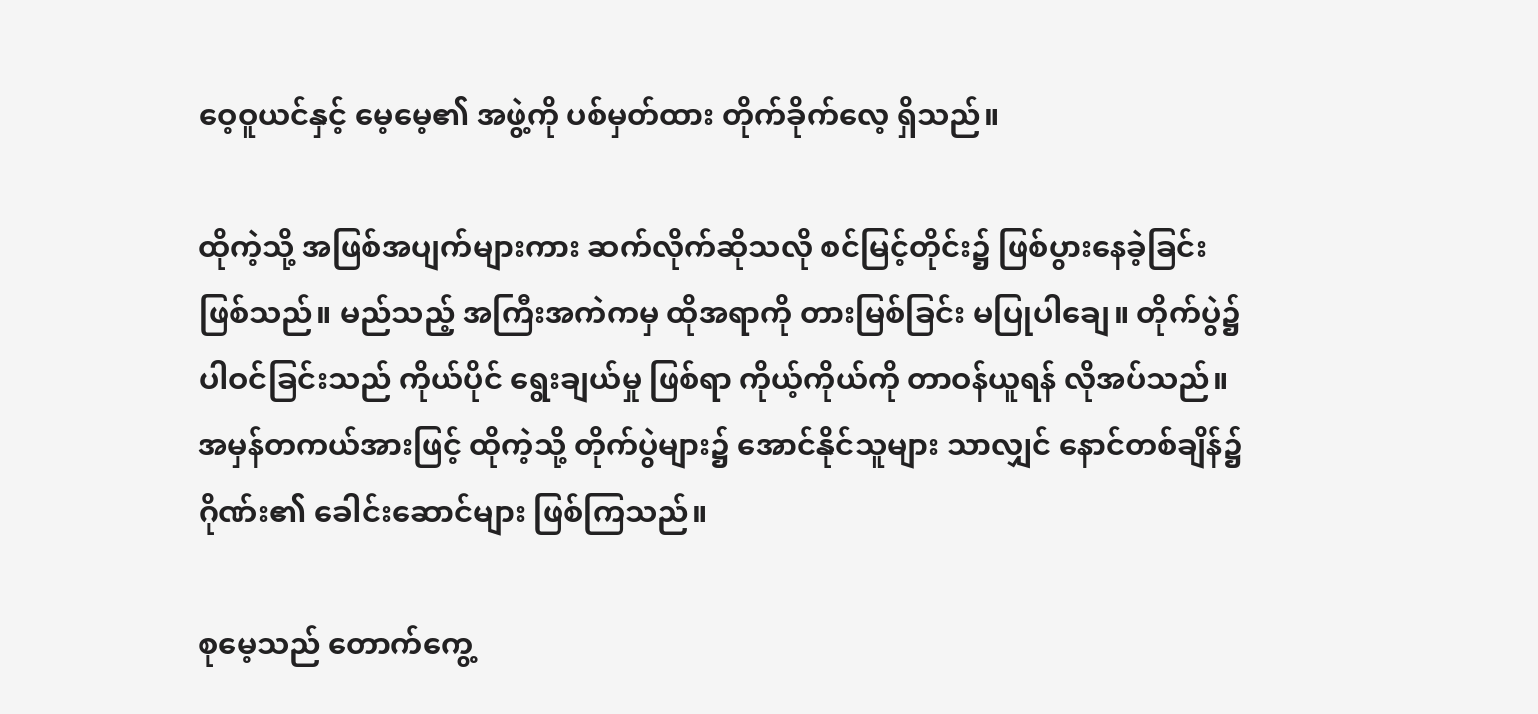ဝေ့ဝူယင်နှင့် မေ့မေ့၏ အဖွဲ့ကို ပစ်မှတ်ထား တိုက်ခိုက်လေ့ ရှိသည်။

ထိုကဲ့သို့ အဖြစ်အပျက်များကား ဆက်လိုက်ဆိုသလို စင်မြင့်တိုင်း၌ ဖြစ်ပွားနေခဲ့ခြင်း ဖြစ်သည်။ မည်သည့် အကြီးအကဲကမှ ထိုအရာကို တားမြစ်ခြင်း မပြုပါချေ။ တိုက်ပွဲ၌ ပါဝင်ခြင်းသည် ကိုယ်ပိုင် ရွေးချယ်မှု ဖြစ်ရာ ကိုယ့်ကိုယ်ကို တာဝန်ယူရန် လိုအပ်သည်။ အမှန်တကယ်အားဖြင့် ထိုကဲ့သို့ တိုက်ပွဲများ၌ အောင်နိုင်သူများ သာလျှင် နောင်တစ်ချိန်၌ ဂိုဏ်း၏ ခေါင်းဆောင်များ ဖြစ်ကြသည်။

စုမေ့သည် တောက်ကွေ့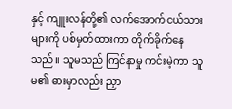နှင့် ကျူးလန်တို့၏ လက်အောက်ငယ်သားများကို ပစ်မှတ်ထားကာ တိုက်ခိုက်နေသည်။ သူမသည် ကြင်နာမှု ကင်းမဲ့ကာ သူမ၏ ဓားမှာလည်း ညှာ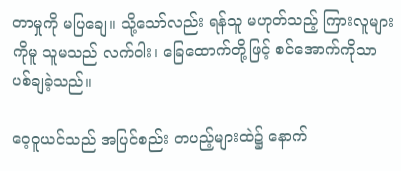တာမှုကို မပြချေ။ သို့သော်လည်း ရန်သူ မဟုတ်သည့် ကြားလူများကိုမူ သူမသည် လက်ဝါး၊ ခြေထောက်တို့ဖြင့် စင်အောက်ကိုသာ ပစ်ချခဲ့သည်။

ဝေ့ဝူယင်သည် အပြင်စည်း တပည့်များထဲ၌ နောက်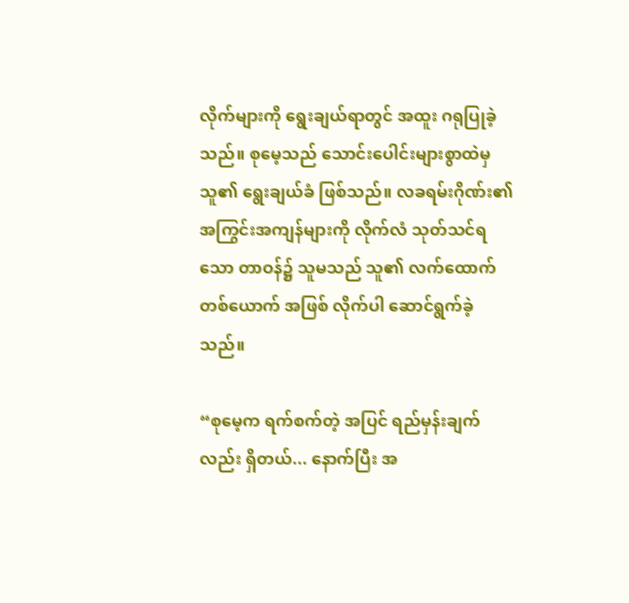လိုက်များကို ရွေးချယ်ရာတွင် အထူး ဂရုပြုခဲ့သည်။ စုမေ့သည် သောင်းပေါင်းများစွာထဲမှ သူ၏ ရွေးချယ်ခံ ဖြစ်သည်။ လခရမ်းဂိုဏ်း၏ အကြွင်းအကျန်များကို လိုက်လံ သုတ်သင်ရသော တာဝန်၌ သူမသည် သူ၏ လက်ထောက်တစ်ယောက် အဖြစ် လိုက်ပါ ဆောင်ရွက်ခဲ့သည်။

“စုမေ့က ရက်စက်တဲ့ အပြင် ရည်မှန်းချက်လည်း ရှိတယ်... နောက်ပြီး အ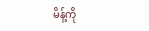မိန့်ကို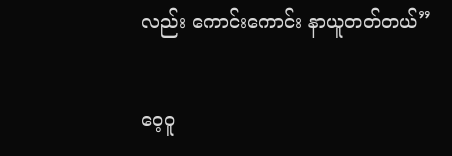လည်း ကောင်း‌ကောင်း နာယူတတ်တယ်”

ဝေ့ဝူ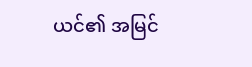ယင်၏ အမြင်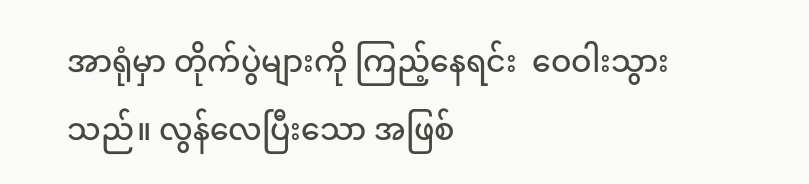အာရုံမှာ တိုက်ပွဲများကို ကြည့်နေရင်း  ဝေဝါးသွားသည်။ လွန်လေပြီးသော အဖြစ်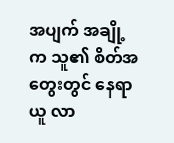အပျက် အချို့က သူ၏ စိတ်အတွေးတွင် နေရာယူ လာ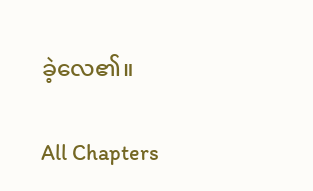ခဲ့လေ၏။

All Chapters